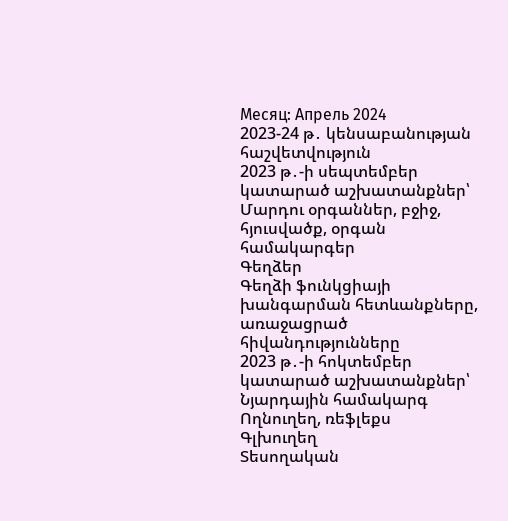Месяц: Апрель 2024
2023-24 թ․ կենսաբանության հաշվետվություն
2023 թ․-ի սեպտեմբեր կատարած աշխատանքներ՝
Մարդու օրգաններ, բջիջ, հյուսվածք, օրգան համակարգեր
Գեղձեր
Գեղձի ֆունկցիայի խանգարման հետևանքները, առաջացրած հիվանդությունները
2023 թ․-ի հոկտեմբեր կատարած աշխատանքներ՝
Նյարդային համակարգ
Ողնուղեղ, ռեֆլեքս
Գլխուղեղ
Տեսողական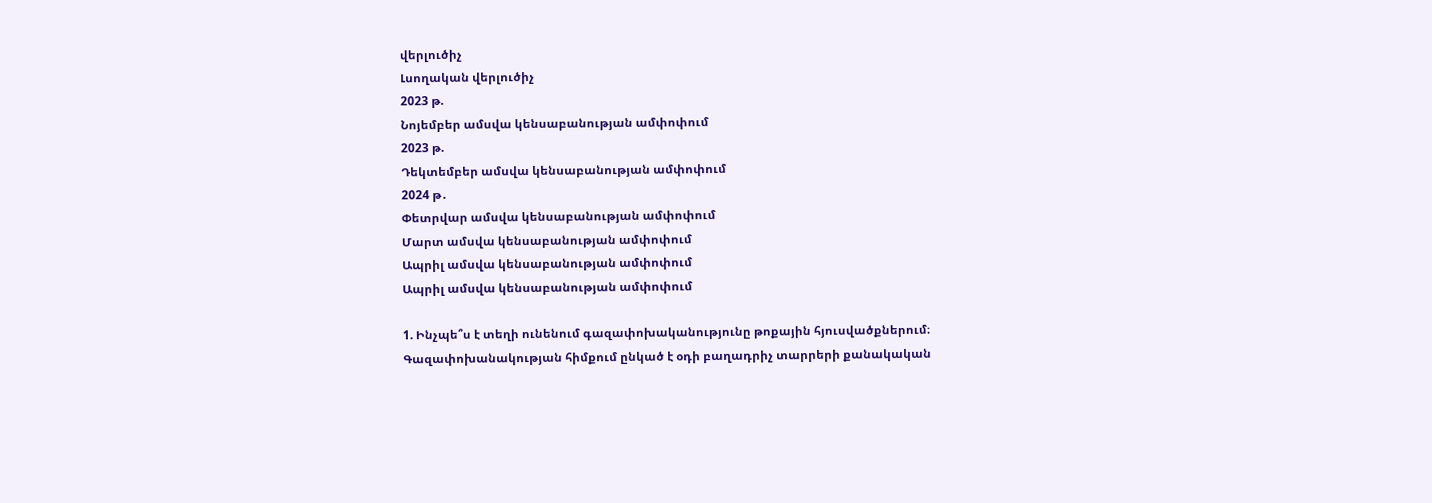վերլուծիչ
Լսողական վերլուծիչ
2023 թ.
Նոյեմբեր ամսվա կենսաբանության ամփոփում
2023 թ.
Դեկտեմբեր ամսվա կենսաբանության ամփոփում
2024 թ․
Փետրվար ամսվա կենսաբանության ամփոփում
Մարտ ամսվա կենսաբանության ամփոփում
Ապրիլ ամսվա կենսաբանության ամփոփում
Ապրիլ ամսվա կենսաբանության ամփոփում

1. Ինչպե՞ս է տեղի ունենում գազափոխականությունը թոքային հյուսվածքներում։
Գազափոխանակության հիմքում ընկած է օդի բաղադրիչ տարրերի քանակական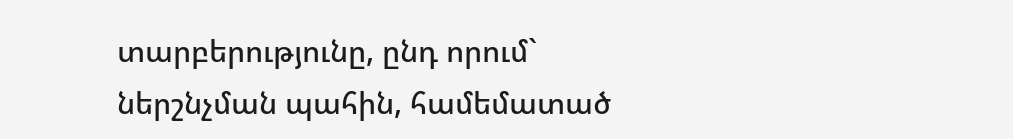տարբերությունը, ընդ որում` ներշնչման պահին, համեմատած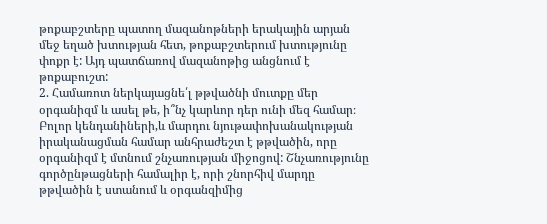թոքաբշտերը պատող մազանոթների երակային արյան մեջ եղած խտության հետ, թոքաբշտերում խտությունը փոքր է: Այդ պատճառով մազանոթից անցնում է թոքաբուշտ:
2. Համառոտ ներկայացնե՛լ թթվածնի մուտքը մեր օրգանիզմ և ասել թե, ի՞նչ կարևոր դեր ունի մեզ համար։
Բոլոր կենդանիների,և մարդու նյութափոխանակության իրականացման համար անհրաժեշտ է թթվածին, որը օրգանիզմ է մտնում շնչառության միջոցով: Շնչառությունը գործընթացների համալիր է, որի շնորհիվ մարդը թթվածին է ստանում և օրգանզիմից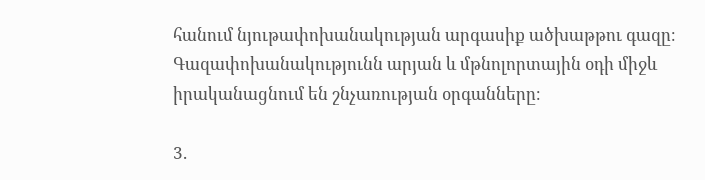հանում նյութափոխանակության արգասիք ածխաթթու գազը։ Գազափոխանակությունն արյան և մթնոլորտային օդի միջև իրականացնում են շնչառության օրգանները։

3.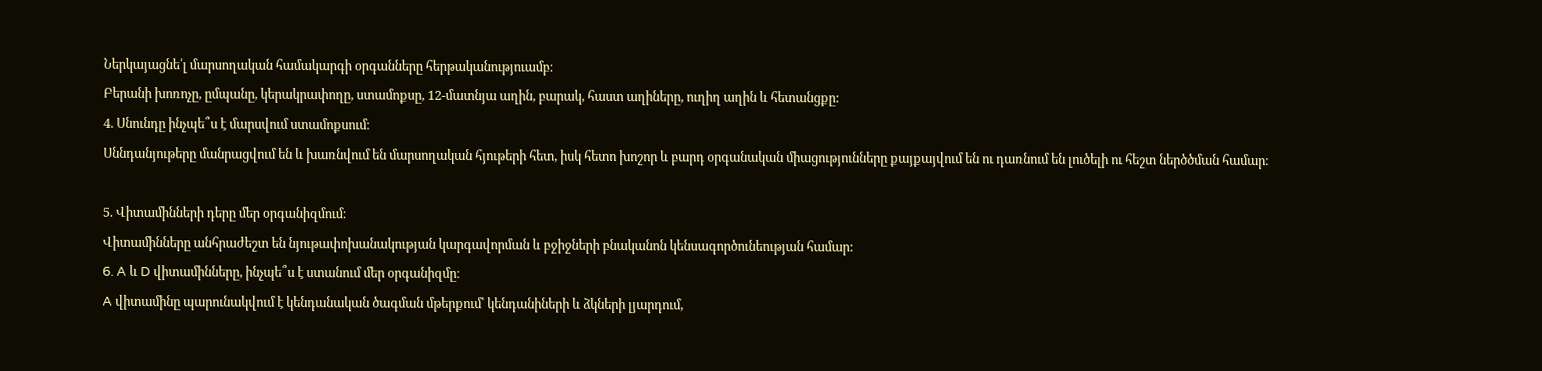Ներկայացնե՛լ մարսողական համակարգի օրգանները հերթականություամբ։
Բերանի խոռոչը, ըմպանը, կերակրափողը, ստամոքսը, 12-մատնյա աղին, բարակ, հաստ աղիները, ուղիղ աղին և հետանցքը:
4. Սնունդը ինչպե՞ս է մարսվում ստամոքսում։
Սննդանյութերը մանրացվում են և խառնվում են մարսողական հյութերի հետ, իսկ հետո խոշոր և բարդ օրգանական միացությունները քայքայվում են ու դառնում են լուծելի ու հեշտ ներծծման համար։

5. Վիտամինների դերը մեր օրգանիզմում։
Վիտամինները անհրաժեշտ են նյութափոխանակության կարգավորման և բջիջների բնականոն կենսագործունեության համար:
6. A և D վիտամինները, ինչպե՞ս է ստանում մեր օրգանիզմը։
A վիտամինը պարունակվում է կենդանական ծագման մթերքում՝ կենդանիների և ձկների լյարդում,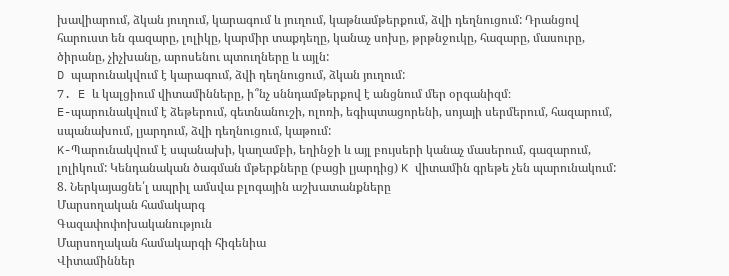խավիարում, ձկան յուղում, կարագում և յուղում, կաթնամթերքում, ձվի դեղնուցում: Դրանցով հարուստ են գազարը, լոլիկը, կարմիր տաքդեղը, կանաչ սոխը, թրթնջուկը, հազարը, մասուրը, ծիրանը, չիչխանը, արոսենու պտուղները և այլն:
D պարունակվում է կարագում, ձվի դեղնուցում, ձկան յուղում:
7. E և կալցիում վիտամինները, ի՞նչ սննդամթերքով է անցնում մեր օրգանիզմ։
E-պարունակվում է ձեթերում, գետնանուշի, ոլոռի, եգիպտացորենի, սոյայի սերմերում, հազարում, սպանախում, լյարդում, ձվի դեղնուցում, կաթում:
K-Պարունակվում է սպանախի, կաղամբի, եղինջի և այլ բույսերի կանաչ մասերում, գազարում, լոլիկում: Կենդանական ծագման մթերքները (բացի լյարդից) K վիտամին գրեթե չեն պարունակում:
8. Ներկայացնե՛լ ապրիլ ամսվա բլոգային աշխատանքները
Մարսողական համակարգ
Գազափոփոխականություն
Մարսողական համակարգի հիգենիա
Վիտամիններ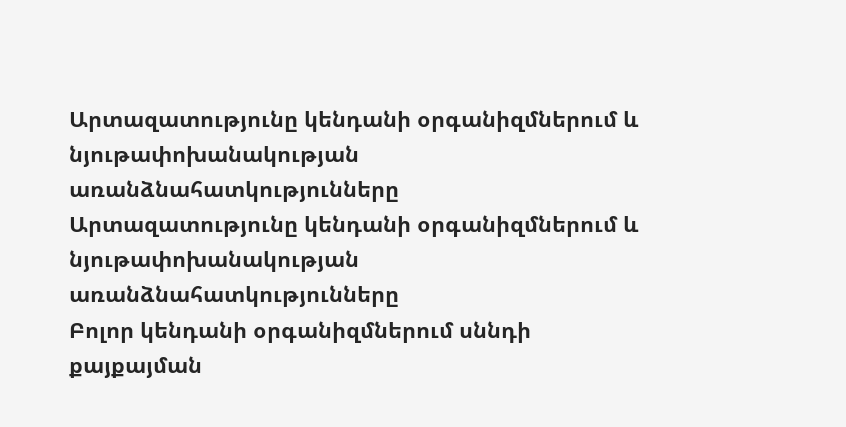Արտազատությունը կենդանի օրգանիզմներում և նյութափոխանակության առանձնահատկությունները
Արտազատությունը կենդանի օրգանիզմներում և նյութափոխանակության առանձնահատկությունները
Բոլոր կենդանի օրգանիզմներում սննդի քայքայման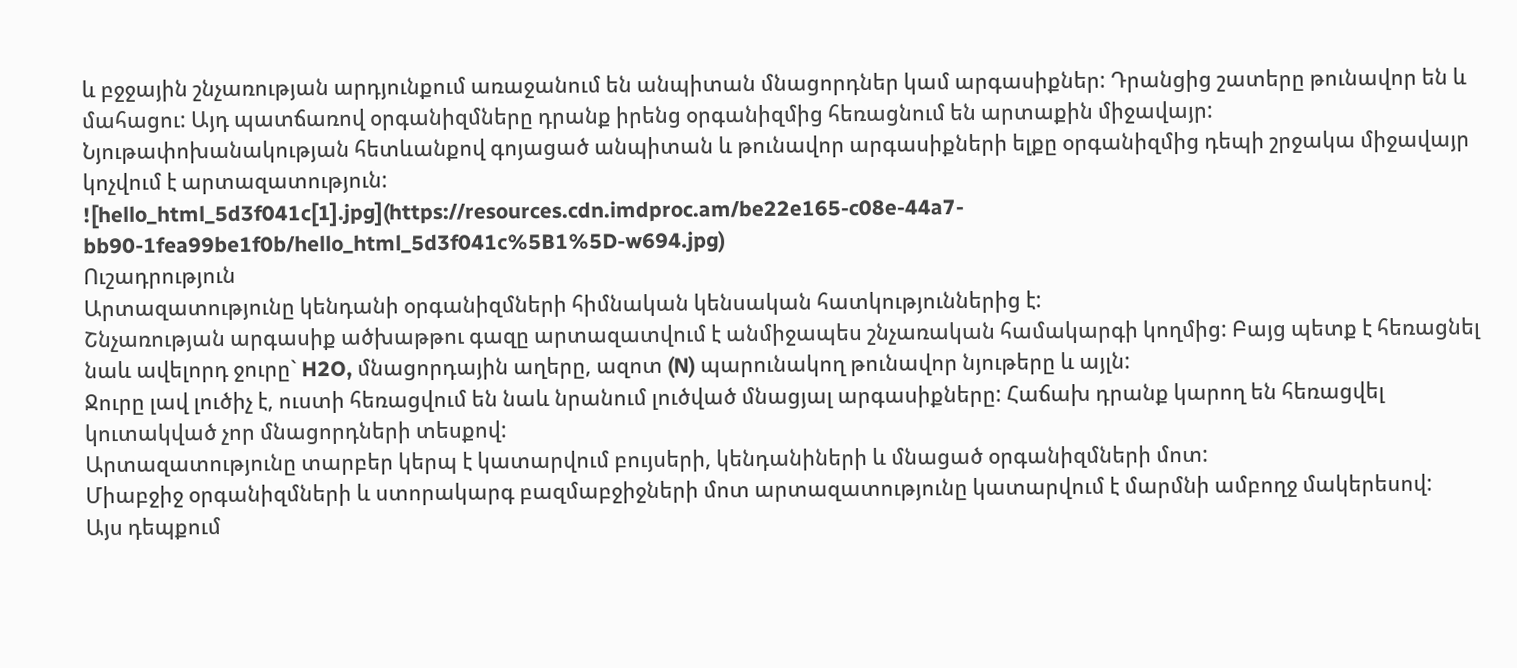և բջջային շնչառության արդյունքում առաջանում են անպիտան մնացորդներ կամ արգասիքներ: Դրանցից շատերը թունավոր են և մահացու: Այդ պատճառով օրգանիզմները դրանք իրենց օրգանիզմից հեռացնում են արտաքին միջավայր:
Նյութափոխանակության հետևանքով գոյացած անպիտան և թունավոր արգասիքների ելքը օրգանիզմից դեպի շրջակա միջավայր կոչվում է արտազատություն:
![hello_html_5d3f041c[1].jpg](https://resources.cdn.imdproc.am/be22e165-c08e-44a7-bb90-1fea99be1f0b/hello_html_5d3f041c%5B1%5D-w694.jpg)
Ուշադրություն
Արտազատությունը կենդանի օրգանիզմների հիմնական կենսական հատկություններից է:
Շնչառության արգասիք ածխաթթու գազը արտազատվում է անմիջապես շնչառական համակարգի կողմից: Բայց պետք է հեռացնել նաև ավելորդ ջուրը` H2O, մնացորդային աղերը, ազոտ (N) պարունակող թունավոր նյութերը և այլն:
Ջուրը լավ լուծիչ է, ուստի հեռացվում են նաև նրանում լուծված մնացյալ արգասիքները: Հաճախ դրանք կարող են հեռացվել կուտակված չոր մնացորդների տեսքով:
Արտազատությունը տարբեր կերպ է կատարվում բույսերի, կենդանիների և մնացած օրգանիզմների մոտ:
Միաբջիջ օրգանիզմների և ստորակարգ բազմաբջիջների մոտ արտազատությունը կատարվում է մարմնի ամբողջ մակերեսով:
Այս դեպքում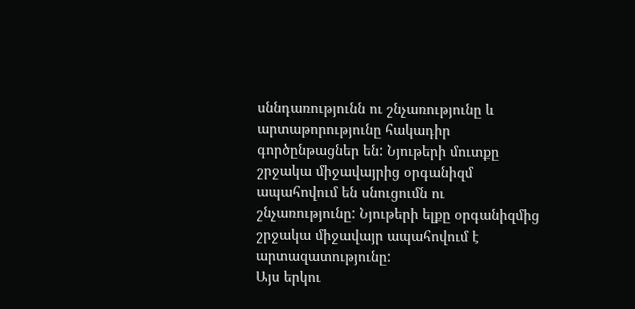սննդառությունն ու շնչառությունը և արտաթորությունը հակադիր գործընթացներ են: Նյութերի մուտքը շրջակա միջավայրից օրգանիզմ ապահովում են սնուցումն ու շնչառությունը: Նյութերի ելքը օրգանիզմից շրջակա միջավայր ապահովում է արտազատությունը:
Այս երկու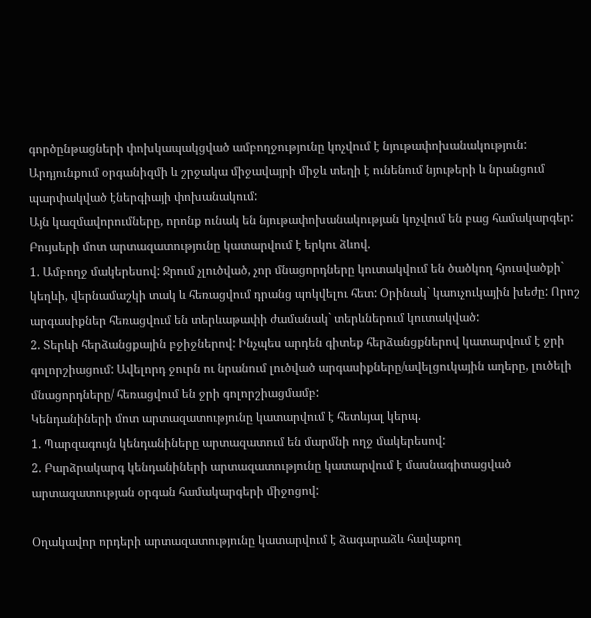գործընթացների փոխկապակցված ամբողջությունը կոչվում է նյութափոխանակություն:
Արդյունքում օրգանիզմի և շրջակա միջավայրի միջև տեղի է ունենում նյութերի և նրանցում պարփակված էներգիայի փոխանակում:
Այն կազմավորումները, որոնք ունակ են նյութափոխանակության կոչվում են բաց համակարգեր:
Բույսերի մոտ արտազատությունը կատարվում է երկու ձևով.
1. Ամբողջ մակերեսով: Ջրում չլուծված, չոր մնացորդները կուտակվում են ծածկող հյուսվածքի` կեղևի, վերնամաշկի տակ և հեռացվում դրանց պոկվելու հետ: Օրինակ` կաուչուկային խեժը: Որոշ արգասիքներ հեռացվում են տերևաթափի ժամանակ` տերևներում կուտակված:
2. Տերևի հերձանցքային բջիջներով: Ինչպես արդեն գիտեք հերձանցքներով կատարվում է ջրի գոլորշիացում: Ավելորդ ջուրն ու նրանում լուծված արգասիքները/ավելցուկային աղերը, լուծելի մնացորդները/ հեռացվում են ջրի գոլորշիացմամբ:
Կենդանիների մոտ արտազատությունը կատարվում է հետևյալ կերպ.
1. Պարզագույն կենդանիները արտազատում են մարմնի ողջ մակերեսով:
2. Բարձրակարգ կենդանիների արտազատությունը կատարվում է մասնագիտացված արտազատության օրգան համակարգերի միջոցով:

Օղակավոր որդերի արտազատությունը կատարվում է ձագարաձև հավաքող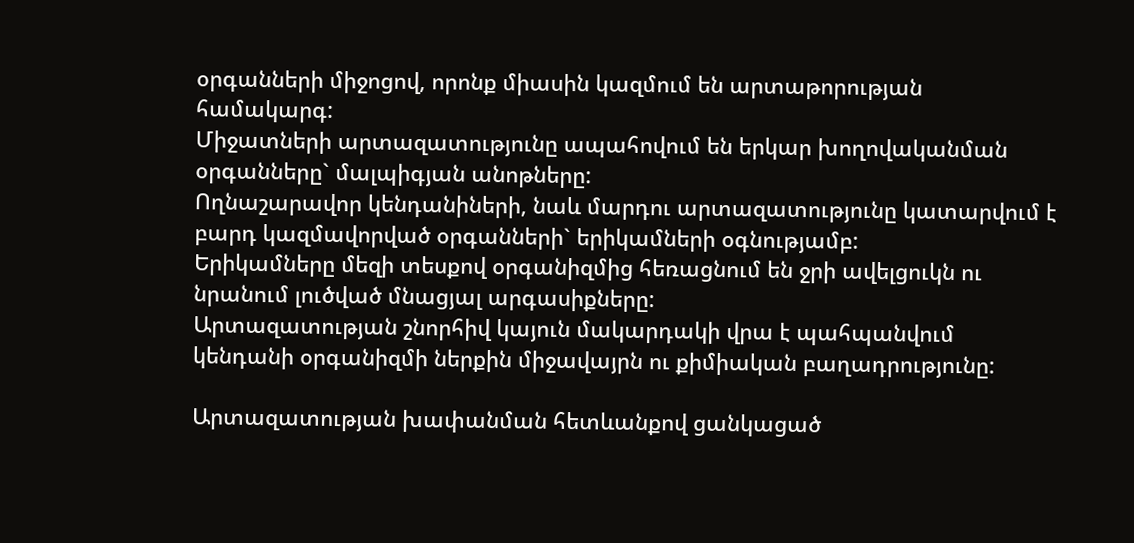օրգանների միջոցով, որոնք միասին կազմում են արտաթորության համակարգ:
Միջատների արտազատությունը ապահովում են երկար խողովականման օրգանները` մալպիգյան անոթները:
Ողնաշարավոր կենդանիների, նաև մարդու արտազատությունը կատարվում է բարդ կազմավորված օրգանների` երիկամների օգնությամբ:
Երիկամները մեզի տեսքով օրգանիզմից հեռացնում են ջրի ավելցուկն ու նրանում լուծված մնացյալ արգասիքները:
Արտազատության շնորհիվ կայուն մակարդակի վրա է պահպանվում կենդանի օրգանիզմի ներքին միջավայրն ու քիմիական բաղադրությունը:

Արտազատության խափանման հետևանքով ցանկացած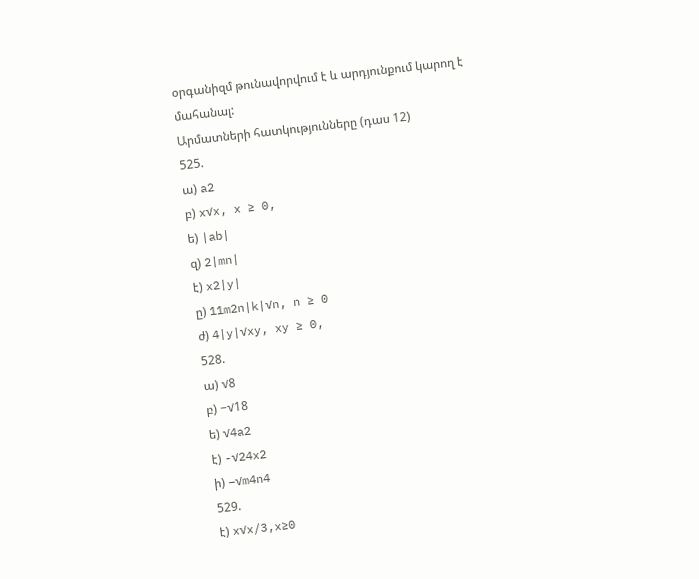օրգանիզմ թունավորվում է և արդյունքում կարող է մահանալ:
Արմատների հատկությունները (դաս 12)
525.
ա) a2
բ) x√x, x ≥ 0,
ե) |ab|
զ) 2|mn|
է) x2|y|
ը) 11m2n|k|√n, n ≥ 0
ժ) 4|y|√xy, xy ≥ 0,
528.
ա) √8
բ) −√18
ե) √4a2
է) -√24x2
ի) −√m4n4
529.
է) x√x/3,x≥0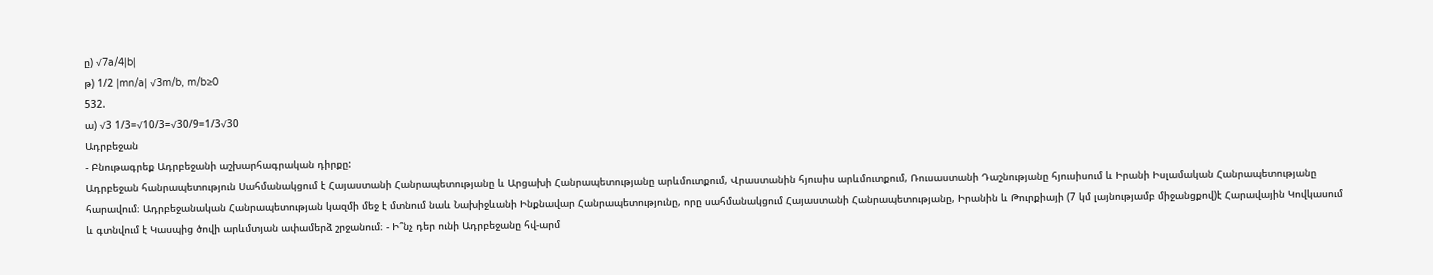ը) √7a/4|b|
թ) 1/2 |mn/a| √3m/b, m/b≥0
532.
ա) √3 1/3=√10/3=√30/9=1/3√30
Ադրբեջան
- Բնութագրեք Ադրբեջանի աշխարհագրական դիրքը:
Ադրբեջան հանրապետություն Սահմանակցում է Հայաստանի Հանրապետությանը և Արցախի Հանրապետությանը արևմուտքում, Վրաստանին հյուսիս արևմուտքում, Ռուսաստանի Դաշնությանը հյուսիսում և Իրանի Իսլամական Հանրապետությանը հարավում։ Ադրբեջանական Հանրապետության կազմի մեջ է մտնում նաև Նախիջևանի Ինքնավար Հանրապետությունը, որը սահմանակցում Հայաստանի Հանրապետությանը, Իրանին և Թուրքիայի (7 կմ լայնությամբ միջանցքով)է Հարավային Կովկասում և գտնվում է Կասպից ծովի արևմտյան ափամերձ շրջանում։ - Ի՞նչ դեր ունի Ադրբեջանը հվ-արմ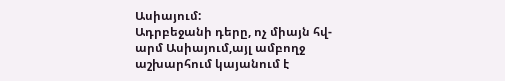Ասիայում:
Ադրբեջանի դերը, ոչ միայն հվ-արմ Ասիայում,այլ ամբողջ աշխարհում կայանում է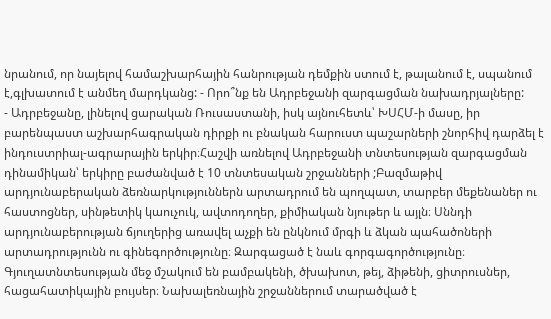նրանում, որ նայելով համաշխարհային հանրության դեմքին ստում է, թալանում է, սպանում է,գլխատում է անմեղ մարդկանց: - Որո՞նք են Ադրբեջանի զարգացման նախադրյալները:
- Ադրբեջանը, լինելով ցարական Ռուսաստանի, իսկ այնուհետև՝ ԽՍՀՄ-ի մասը, իր բարենպաստ աշխարհագրական դիրքի ու բնական հարուստ պաշարների շնորհիվ դարձել է ինդուստրիալ-ագրարային երկիր։Հաշվի առնելով Ադրբեջանի տնտեսության զարգացման դինամիկան՝ երկիրը բաժանված է 10 տնտեսական շրջանների ;Բազմաթիվ արդյունաբերական ձեռնարկություններն արտադրում են պողպատ, տարբեր մեքենաներ ու հաստոցներ, սինթետիկ կաուչուկ, ավտոդողեր, քիմիական նյութեր և այլն։ Սննդի արդյունաբերության ճյուղերից առավել աչքի են ընկնում մրգի և ձկան պահածոների արտադրությունն ու գինեգործությունը։ Զարգացած է նաև գորգագործությունը։ Գյուղատնտեսության մեջ մշակում են բամբակենի, ծխախոտ, թեյ, ձիթենի, ցիտրուսներ, հացահատիկային բույսեր։ Նախալեռնային շրջաններում տարածված է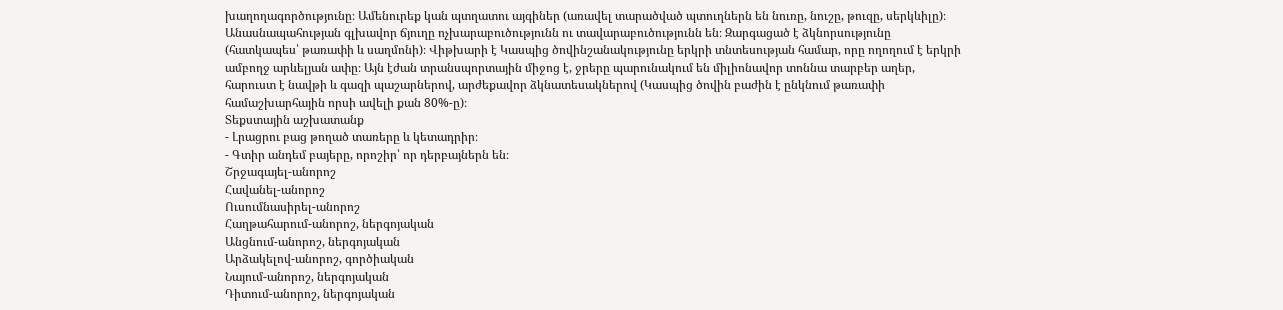խաղողագործությունը։ Ամենուրեք կան պտղատու այգիներ (առավել տարածված պտուղներն են նուռը, նուշը, թուզը, սերկևիլը)։ Անասնապահության գլխավոր ճյուղը ոչխարաբուծությունն ու տավարաբուծությունն են։ Զարգացած է ձկնորսությունը (հատկապես՝ թառափի և սաղմոնի)։ Վիթխարի է Կասպից ծովինշանակությունը երկրի տնտեսության համար, որը ողողում է երկրի ամբողջ արևելյան ափը։ Այն էժան տրանսպորտային միջոց է, ջրերը պարունակում են միլիոնավոր տոննա տարբեր աղեր, հարուստ է նավթի և գազի պաշարներով, արժեքավոր ձկնատեսակներով (Կասպից ծովին բաժին է ընկնում թառափի համաշխարհային որսի ավելի քան 80%-ը)։
Տեքստային աշխատանք
- Լրացրու բաց թողած տառերը և կետադրիր։
- Գտիր անդեմ բայերը, որոշիր՝ որ դերբայներն են։
Շրջագայել-անորոշ
Հավանել-անորոշ
Ուսումնասիրել-անորոշ
Հաղթահարում-անորոշ, ներգոյական
Անցնում-անորոշ, ներգոյական
Արձակելով-անորոշ, գործիական
Նայում-անորոշ, ներգոյական
Դիտում-անորոշ, ներգոյական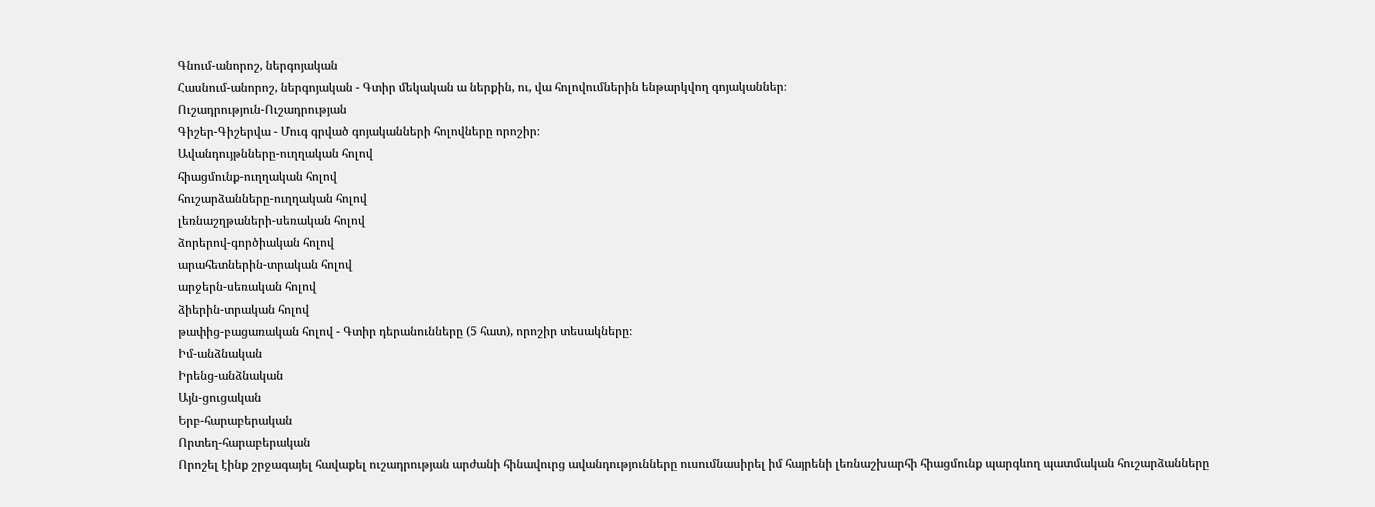Գնում-անորոշ, ներգոյական
Հասնում-անորոշ, ներգոյական - Գտիր մեկական ա ներքին, ու, վա հոլովումներին ենթարկվող գոյականներ։
Ուշադրություն-Ուշադրության
Գիշեր-Գիշերվա - Մուգ գրված գոյականների հոլովները որոշիր։
Ավանդույթնները-ուղղական հոլով
հիացմունք-ուղղական հոլով
հուշարձանները-ուղղական հոլով
լեռնաշղթաների-սեռական հոլով
ձորերով-գործիական հոլով
արահետներին-տրական հոլով
արջերն-սեռական հոլով
ձիերին-տրական հոլով
թափից-բացառական հոլով - Գտիր դերանունները (5 հատ), որոշիր տեսակները։
Իմ-անձնական
Իրենց-անձնական
Այն-ցուցական
Երբ-հարաբերական
Որտեղ-հարաբերական
Որոշել էինք շրջագայել հավաքել ուշադրության արժանի հինավուրց ավանդությունները ուսումնասիրել իմ հայրենի լեռնաշխարհի հիացմունք պարգևող պատմական հուշարձանները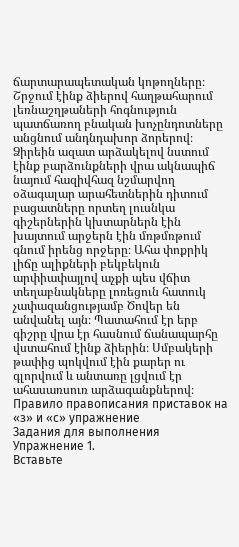ճարտարապետական կոթողները։
Շրջում էինք ձիերով հաղթահարում լեռնաշղթաների հոգնություն պատճառող բնական խոչընդոտները անցնում անդնդախոր ձորերով։ Ձիրեին ազատ արձակելով նստում էինք բարձունքների վրա ակնապիճ նայում հազիվհազ նշմարվող օձագալար արահետներին դիտում բացատները որտեղ լուսնկա գիշերներին կխտարներն էին խայտում արջերն էին մռթմռթում գնում իրենց որջերը։ Ահա փոքրիկ լիճը ալիքների բեկբեկուն արփիափայլով աչքի պես վճիտ տեղաբնակները լոռեցուն հատուկ չափազանցությամբ Ծովեր են անվանել այն։ Պատահում էր երբ գիշրը վրա էր հասնում ճանապարհը վստահում էինք ձիերին։ Սմբակերի թափից պոկվում էին քարեր ու գլորվում և անտառը լցվում էր ահասառսուռ արձագանքներով։
Правило правописания приставок на «з» и «с» упражнение
Задания для выполнения
Упражнение 1.
Вставьте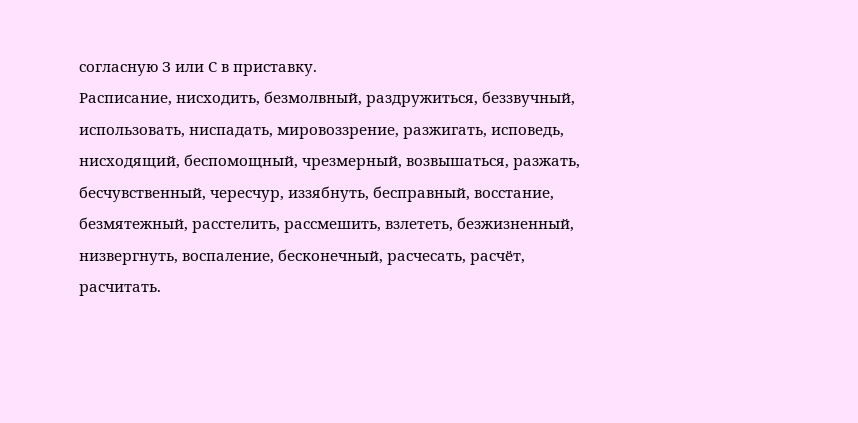согласную З или С в приставку.
Расписание, нисходить, безмолвный, раздружиться, беззвучный,
использовать, ниспадать, мировоззрение, разжигать, исповедь,
нисходящий, беспомощный, чрезмерный, возвышаться, разжать,
бесчувственный, чересчур, иззябнуть, бесправный, восстание,
безмятежный, расстелить, рассмешить, взлететь, безжизненный,
низвергнуть, воспаление, бесконечный, расчесать, расчёт, расчитать.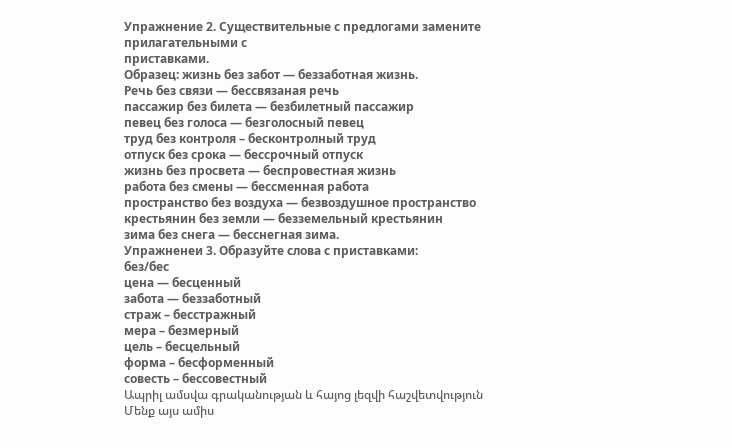Упражнение 2. Существительные с предлогами замените прилагательными с
приставками.
Образец: жизнь без забот — беззаботная жизнь.
Речь без связи — бессвязаная речь
пассажир без билета — безбилетный пассажир
певец без голоса — безголосный певец
труд без контроля – бесконтролный труд
отпуск без срока — бессрочный отпуск
жизнь без просвета — беспровестная жизнь
работа без смены — бессменная работа
пространство без воздуха — безвоздушное пространство
крестьянин без земли — безземельный крестьянин
зима без снега — бесснегная зима.
Упражненеи 3. Образуйте слова с приставками:
без/бес
цена — бесценный
забота — беззаботный
страж – бесстражный
мера – безмерный
цель – бесцельный
форма – бесформенный
совесть – бессовестный
Ապրիլ ամսվա գրականության և հայոց լեզվի հաշվետվություն
Մենք այս ամիս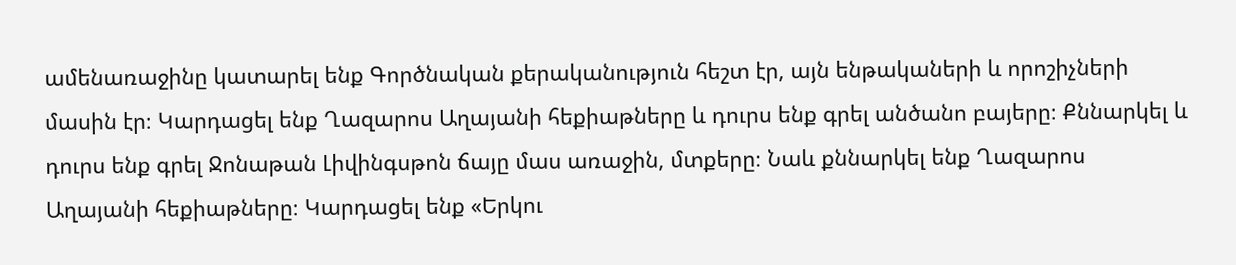ամենառաջինը կատարել ենք Գործնական քերականություն հեշտ էր, այն ենթակաների և որոշիչների մասին էր։ Կարդացել ենք Ղազարոս Աղայանի հեքիաթները և դուրս ենք գրել անծանո բայերը։ Քննարկել և դուրս ենք գրել Ջոնաթան Լիվինգսթոն ճայը մաս առաջին, մտքերը։ Նաև քննարկել ենք Ղազարոս Աղայանի հեքիաթները։ Կարդացել ենք «Երկու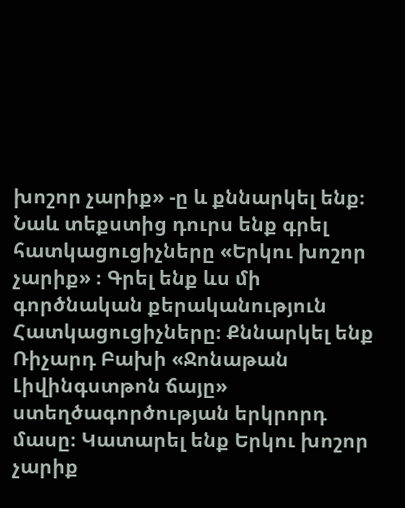խոշոր չարիք» -ը և քննարկել ենք։ Նաև տեքստից դուրս ենք գրել հատկացուցիչները «Երկու խոշոր չարիք» ։ Գրել ենք ևս մի գործնական քերականություն Հատկացուցիչները։ Քննարկել ենք Ռիչարդ Բախի «Ջոնաթան Լիվինգստթոն ճայը» ստեղծագործության երկրորդ մասը։ Կատարել ենք Երկու խոշոր չարիք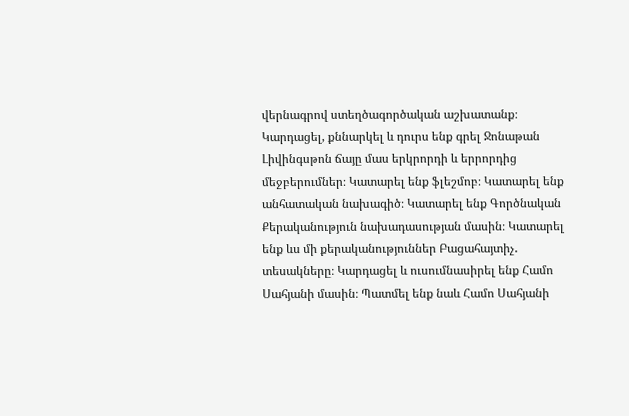վերնագրով ստեղծագործական աշխատանք։ Կարդացել, քննարկել և դուրս ենք գրել Ջոնաթան Լիվինգսթոն ճայը մաս երկրորդի և երրորդից մեջբերումներ։ Կատարել ենք ֆլեշմոբ։ Կատարել ենք անհատական նախագիծ։ Կատարել ենք Գործնական Քերականություն նախադասության մասին։ Կատարել ենք ևս մի քերականություններ Բացահայտիչ․ տեսակները։ Կարդացել և ուսումնասիրել ենք Համո Սահյանի մասին։ Պատմել ենք նաև Համո Սահյանի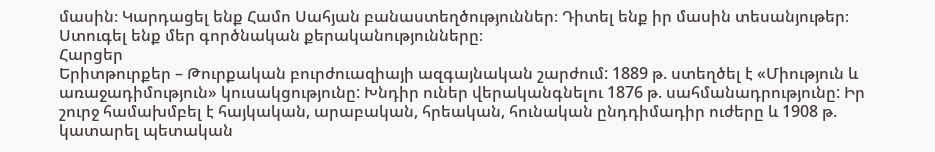մասին։ Կարդացել ենք Համո Սահյան բանաստեղծություններ։ Դիտել ենք իր մասին տեսանյութեր։ Ստուգել ենք մեր գործնական քերականությունները։
Հարցեր
Երիտթուրքեր – Թուրքական բուրժուազիայի ազգայնական շարժում: 1889 թ. ստեղծել է «Միություն և առաջադիմություն» կուսակցությունը: Խնդիր ուներ վերականգնելու 1876 թ. սահմանադրությունը: Իր շուրջ համախմբել է հայկական, արաբական, հրեական, հունական ընդդիմադիր ուժերը և 1908 թ. կատարել պետական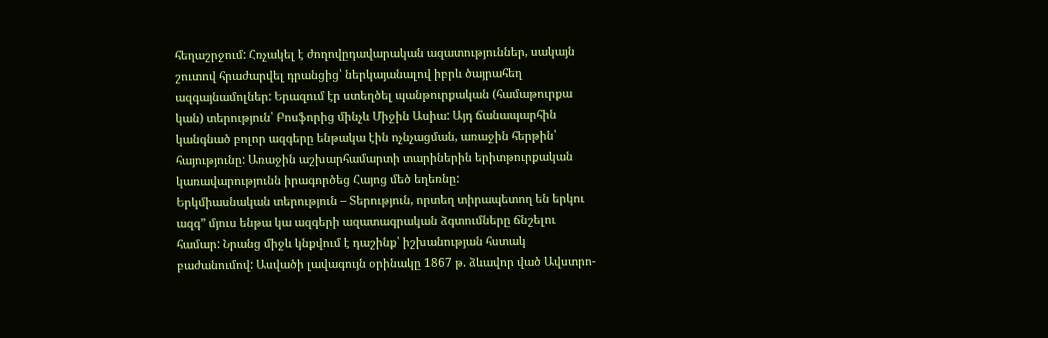հեղաշրջում: Հռչակել է ժողովըդավարական ազատություններ, սակայն շուտով հրաժարվել դրանցից՝ ներկայանալով իբրև ծայրահեղ ազգայնամոլներ: Երազում էր ստեղծել պանթուրքական (համաթուրքա կան) տերություն՝ Բոսֆորից մինչև Միջին Ասիա: Այդ ճանապարհին կանգնած բոլոր ազգերը ենթակա էին ոչնչացման, առաջին հերթին՝ հայությունը: Առաջին աշխարհամարտի տարիներին երիտթուրքական կառավարությունն իրագործեց Հայոց մեծ եղեռնը:
Երկմիասնական տերություն – Տերություն, որտեղ տիրապետող են երկու ազգ” մյուս ենթա կա ազգերի ազատագրական ձգտումները ճնշելու համար: Նրանց միջև կնքվում է դաշինք՝ իշխանության հստակ բաժանումով: Ասվածի լավագույն օրինակը 1867 թ. ձևավոր ված Ավստրո-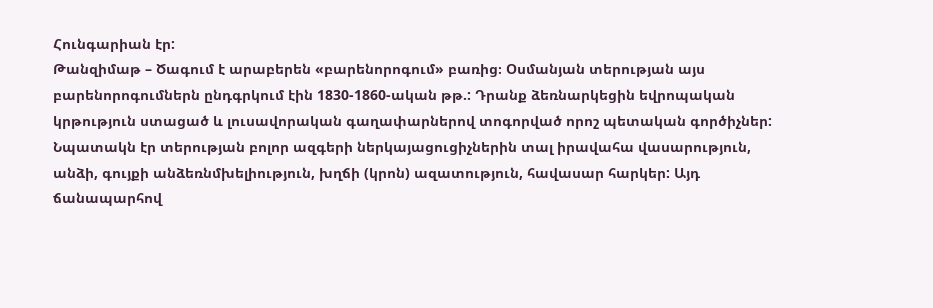Հունգարիան էր:
Թանզիմաթ – Ծագում է արաբերեն «բարենորոգում» բառից։ Օսմանյան տերության այս բարենորոգումներն ընդգրկում էին 1830-1860-ական թթ.: Դրանք ձեռնարկեցին եվրոպական կրթություն ստացած և լուսավորական գաղափարներով տոգորված որոշ պետական գործիչներ: Նպատակն էր տերության բոլոր ազգերի ներկայացուցիչներին տալ իրավահա վասարություն, անձի, գույքի անձեռնմխելիություն, խղճի (կրոն) ազատություն, հավասար հարկեր: Այդ ճանապարհով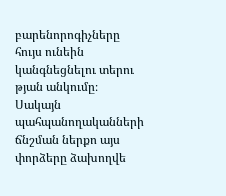բարենորոգիչները հույս ունեին կանգնեցնելու տերու թյան անկումը։ Սակայն պահպանողականների ճնշման ներքո այս փորձերը ձախողվե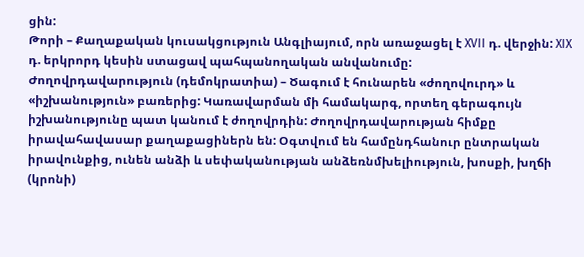ցին:
Թորի – Քաղաքական կուսակցություն Անգլիայում, որն առաջացել է XVII դ. վերջին: XIX դ. երկրորդ կեսին ստացավ պահպանողական անվանումը:
Ժողովրդավարություն (դեմոկրատիա) – Ծագում է հունարեն «ժողովուրդ» և «իշխանություն» բառերից: Կառավարման մի համակարգ, որտեղ գերագույն իշխանությունը պատ կանում է ժողովրդին: Ժողովրդավարության հիմքը իրավահավասար քաղաքացիներն են: Օգտվում են համընդհանուր ընտրական իրավունքից, ունեն անձի և սեփականության անձեռնմխելիություն, խոսքի, խղճի (կրոնի)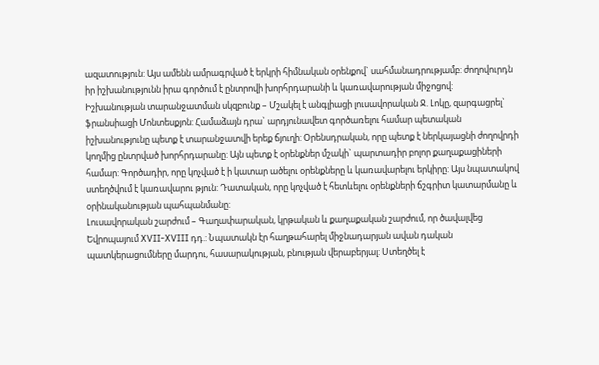ազատություն: Այս ամենն ամրագրված է երկրի հիմնական օրենքով` սահմանադրությամբ: ժողովուրդն իր իշխանությունն իրա գործում է ընտրովի խորհրդարանի և կառավարության միջոցով:
Իշխանության տարանջատման սկզբունք – Մշակել է անգլիացի լուսավորական Ջ. Լոկը, զարգացրել` ֆրանսիացի Մոնտեսքյոն: Համաձայն դրա` արդյունավետ գործառելու համար պետական իշխանությունը պետք է տարանջատվի երեք ճյուղի: Օրենսդրական, որը պետք է ներկայացնի ժողովրդի կողմից ընտրված խորհրդարանը: Այն պետք է օրենքներ մշակի` պարտադիր բոլոր քաղաքացիների համար: Գործադիր, որը կոչված է ի կատար ածելու օրենքները և կառավարելու երկիրը: Այս նպատակով ստեղծվում է կառավարու թյուն: Դատական, որը կոչված է հետևելու օրենքների ճշգրիտ կատարմանը և օրինականության պահպանմանը:
Լուսավորական շարժում – Գաղափարական, կրթական և քաղաքական շարժում, որ ծավալվեց Եվրոպայում XVII-XVIII դդ.: Նպատակն էր հաղթահարել միջնադարյան ավան դական պատկերացումները մարդու, հասարակության, բնության վերաբերյալ: Ստեղծել է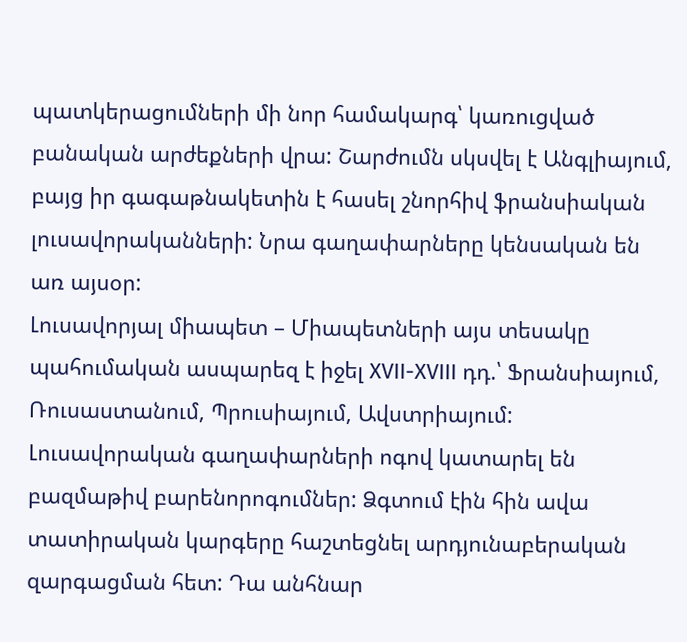պատկերացումների մի նոր համակարգ՝ կառուցված բանական արժեքների վրա: Շարժումն սկսվել է Անգլիայում, բայց իր գագաթնակետին է հասել շնորհիվ ֆրանսիական լուսավորականների: Նրա գաղափարները կենսական են առ այսօր:
Լուսավորյալ միապետ – Միապետների այս տեսակը պահումական ասպարեզ է իջել XVII-XVIII դդ.՝ Ֆրանսիայում, Ռուսաստանում, Պրուսիայում, Ավստրիայում: Լուսավորական գաղափարների ոգով կատարել են բազմաթիվ բարենորոգումներ: Ձգտում էին հին ավա տատիրական կարգերը հաշտեցնել արդյունաբերական զարգացման հետ: Դա անհնար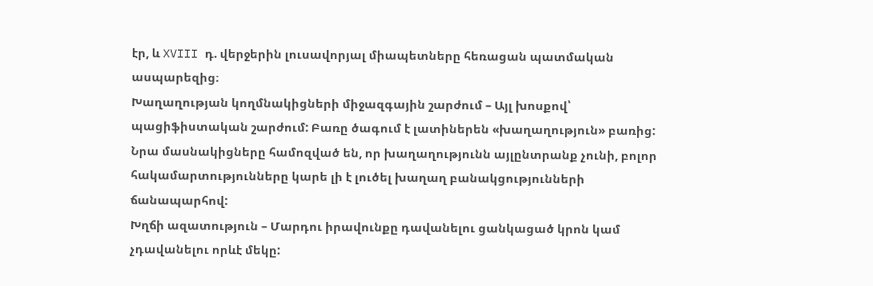էր, և XVIII դ. վերջերին լուսավորյալ միապետները հեռացան պատմական ասպարեզից։
Խաղաղության կողմնակիցների միջազգային շարժում – Այլ խոսքով՝ պացիֆիստական շարժում: Բառը ծագում է լատիներեն «խաղաղություն» բառից: Նրա մասնակիցները համոզված են, որ խաղաղությունն այլընտրանք չունի, բոլոր հակամարտությունները կարե լի է լուծել խաղաղ բանակցությունների ճանապարհով:
Խղճի ազատություն – Մարդու իրավունքը դավանելու ցանկացած կրոն կամ չդավանելու որևէ մեկը: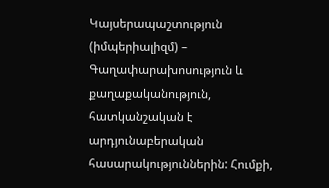Կայսերապաշտություն (իմպերիալիզմ) – Գաղափարախոսություն և քաղաքականություն, հատկանշական է արդյունաբերական հասարակություններին: Հումքի,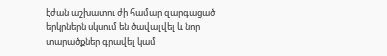էժան աշխատու ժի համար զարգացած երկրներն սկսում են ծավալվել և նոր տարածքներ գրավել կամ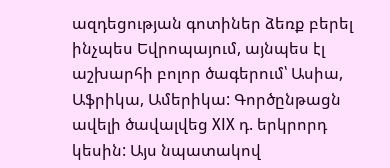ազդեցության գոտիներ ձեռք բերել ինչպես Եվրոպայում, այնպես էլ աշխարհի բոլոր ծագերում՝ Ասիա, Աֆրիկա, Ամերիկա: Գործընթացն ավելի ծավալվեց XIX դ. երկրորդ կեսին: Այս նպատակով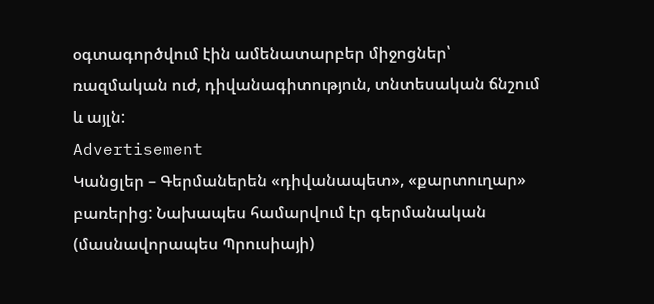օգտագործվում էին ամենատարբեր միջոցներ՝ ռազմական ուժ, դիվանագիտություն, տնտեսական ճնշում և այլն:
Advertisement
Կանցլեր – Գերմաներեն «դիվանապետ», «քարտուղար» բառերից: Նախապես համարվում էր գերմանական (մասնավորապես Պրուսիայի)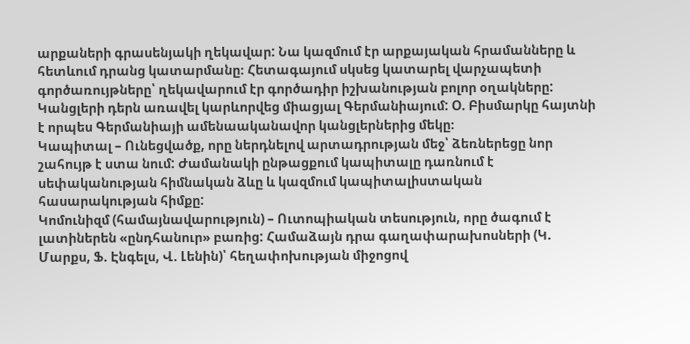արքաների գրասենյակի ղեկավար: Նա կազմում էր արքայական հրամանները և հետևում դրանց կատարմանը։ Հետագայում սկսեց կատարել վարչապետի գործառույթները՝ ղեկավարում էր գործադիր իշխանության բոլոր օղակները: Կանցլերի դերն առավել կարևորվեց միացյալ Գերմանիայում: Օ. Բիսմարկը հայտնի է որպես Գերմանիայի ամենաականավոր կանցլերներից մեկը։
Կապիտալ – Ունեցվածք, որը ներդնելով արտադրության մեջ՝ ձեռներեցը նոր շահույթ է ստա նում: Ժամանակի ընթացքում կապիտալը դառնում է սեփականության հիմնական ձևը և կազմում կապիտալիստական հասարակության հիմքը:
Կոմունիզմ (համայնավարություն) – Ուտոպիական տեսություն, որը ծագում է լատիներեն «ընդհանուր» բառից: Համաձայն դրա գաղափարախոսների (Կ. Մարքս, Ֆ. Էնգելս, Վ. Լենին)՝ հեղափոխության միջոցով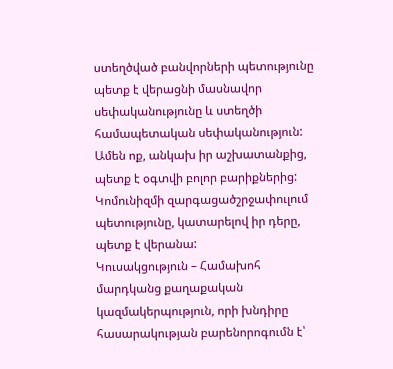ստեղծված բանվորների պետությունը պետք է վերացնի մասնավոր սեփականությունը և ստեղծի համապետական սեփականություն: Ամեն ոք, անկախ իր աշխատանքից, պետք է օգտվի բոլոր բարիքներից: Կոմունիզմի զարգացածշրջափուլում պետությունը, կատարելով իր դերը, պետք է վերանա:
Կուսակցություն – Համախոհ մարդկանց քաղաքական կազմակերպություն, որի խնդիրը հասարակության բարենորոգումն է՝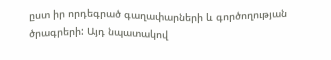ըստ իր որդեգրած գաղափարների և գործողության ծրագրերի: Այդ նպատակով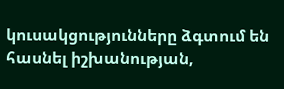կուսակցությունները ձգտում են հասնել իշխանության,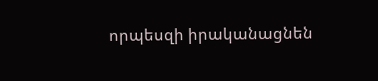որպեսզի իրականացնեն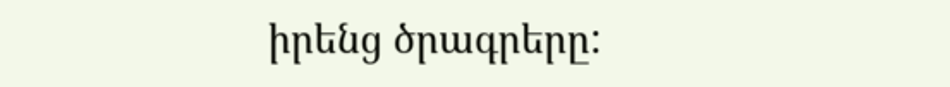իրենց ծրագրերը: